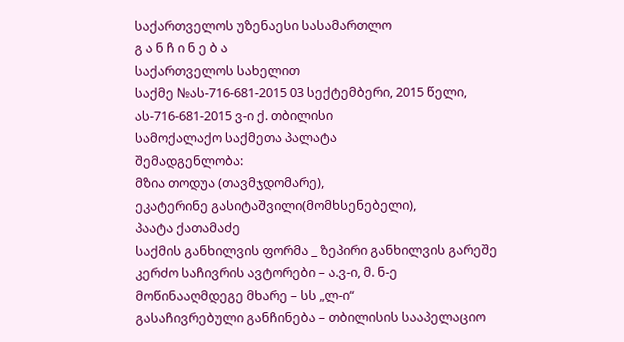საქართველოს უზენაესი სასამართლო
გ ა ნ ჩ ი ნ ე ბ ა
საქართველოს სახელით
საქმე №ას-716-681-2015 03 სექტემბერი, 2015 წელი,
ას-716-681-2015 ვ-ი ქ. თბილისი
სამოქალაქო საქმეთა პალატა
შემადგენლობა:
მზია თოდუა (თავმჯდომარე),
ეკატერინე გასიტაშვილი(მომხსენებელი),
პაატა ქათამაძე
საქმის განხილვის ფორმა _ ზეპირი განხილვის გარეშე
კერძო საჩივრის ავტორები – ა.ვ-ი, მ. ნ-ე
მოწინააღმდეგე მხარე – სს „ლ-ი“
გასაჩივრებული განჩინება – თბილისის სააპელაციო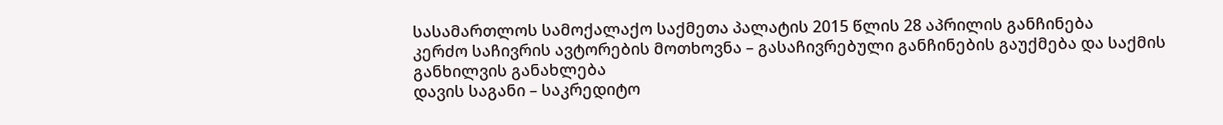სასამართლოს სამოქალაქო საქმეთა პალატის 2015 წლის 28 აპრილის განჩინება
კერძო საჩივრის ავტორების მოთხოვნა – გასაჩივრებული განჩინების გაუქმება და საქმის განხილვის განახლება
დავის საგანი – საკრედიტო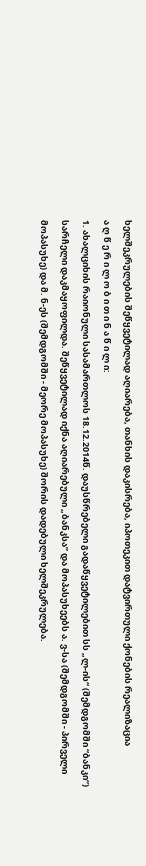ხელშეკრულების შეწყვეტილად აღიარება, თანხის დაკისრება, იპოთეკით დატვირთული ქონების რეალიზაცია
ა ღ წ ე რ ი ლ ო ბ ი თ ი ნ ა წ ი ლ ი:
1. ახალციხის რაიონული სასამართლოს 18.12.2014წ. დაუსწრებელი გადაწყვეტილებით სს „ლ-ის“ (შემდგომში “ბანკი“) სარჩელი დაკმაყოფილდა. შეწყვეტილად იქნა აღიარებული „ბანკსა” და მოპასუხეებს ა. ვ-სა (შემდგომში - პირველი მოპასუხე) და მ. ნ-ეს (შემდგომში - მეორე მოპასუხე) შორის დადებული ხელშეკრულება.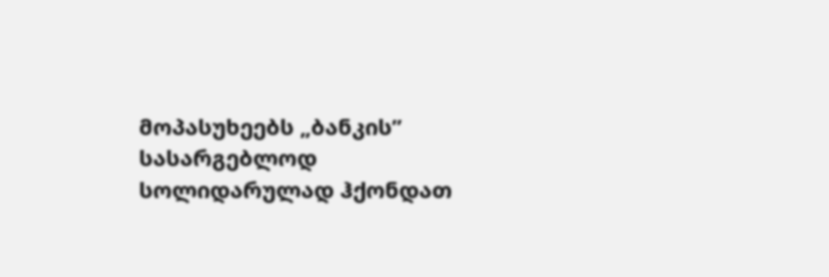მოპასუხეებს „ბანკის” სასარგებლოდ სოლიდარულად ჰქონდათ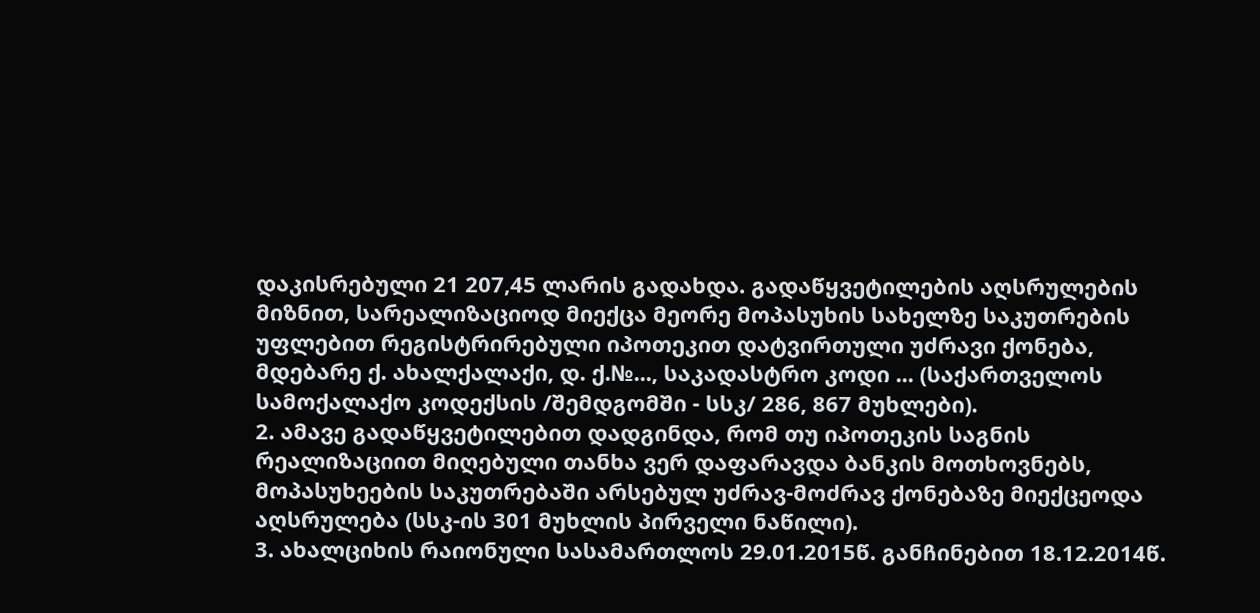დაკისრებული 21 207,45 ლარის გადახდა. გადაწყვეტილების აღსრულების მიზნით, სარეალიზაციოდ მიექცა მეორე მოპასუხის სახელზე საკუთრების უფლებით რეგისტრირებული იპოთეკით დატვირთული უძრავი ქონება, მდებარე ქ. ახალქალაქი, დ. ქ.№..., საკადასტრო კოდი ... (საქართველოს სამოქალაქო კოდექსის /შემდგომში - სსკ/ 286, 867 მუხლები).
2. ამავე გადაწყვეტილებით დადგინდა, რომ თუ იპოთეკის საგნის რეალიზაციით მიღებული თანხა ვერ დაფარავდა ბანკის მოთხოვნებს, მოპასუხეების საკუთრებაში არსებულ უძრავ-მოძრავ ქონებაზე მიექცეოდა აღსრულება (სსკ-ის 301 მუხლის პირველი ნაწილი).
3. ახალციხის რაიონული სასამართლოს 29.01.2015წ. განჩინებით 18.12.2014წ.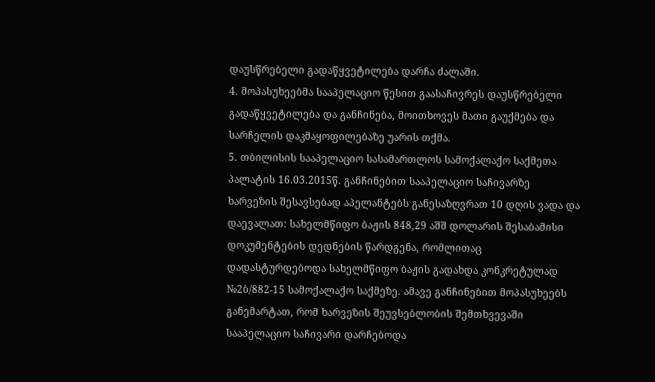დაუსწრებელი გადაწყვეტილება დარჩა ძალაში.
4. მოპასუხეებმა სააპელაციო წესით გაასაჩივრეს დაუსწრებელი გადაწყვეტილება და განჩინება, მოითხოვეს მათი გაუქმება და სარჩელის დაკმაყოფილებაზე უარის თქმა.
5. თბილისის სააპელაციო სასამართლოს სამოქალაქო საქმეთა პალატის 16.03.2015წ. განჩინებით სააპელაციო საჩივარზე ხარვეზის შესავსებად აპელანტებს განესაზღვრათ 10 დღის ვადა და დაევალათ: სახელმწიფო ბაჟის 848,29 აშშ დოლარის შესაბამისი დოკუმენტების დედნების წარდგენა, რომლითაც დადასტურდებოდა სახელმწიფო ბაჟის გადახდა კონკრეტულად №2ბ/882-15 სამოქალაქო საქმეზე. ამავე განჩინებით მოპასუხეებს განემარტათ, რომ ხარვეზის შეუვსებლობის შემთხვევაში სააპელაციო საჩივარი დარჩებოდა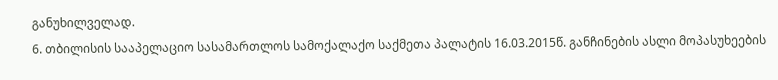განუხილველად.
6. თბილისის სააპელაციო სასამართლოს სამოქალაქო საქმეთა პალატის 16.03.2015წ. განჩინების ასლი მოპასუხეების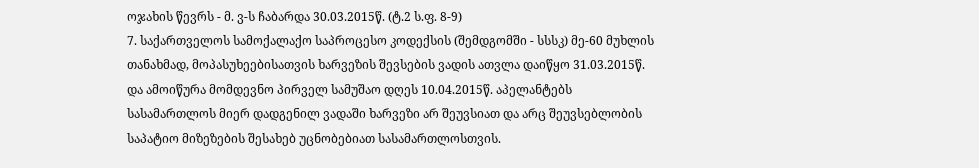ოჯახის წევრს - მ. ვ-ს ჩაბარდა 30.03.2015წ. (ტ.2 ს.ფ. 8-9)
7. საქართველოს სამოქალაქო საპროცესო კოდექსის (შემდგომში - სსსკ) მე-60 მუხლის თანახმად, მოპასუხეებისათვის ხარვეზის შევსების ვადის ათვლა დაიწყო 31.03.2015წ. და ამოიწურა მომდევნო პირველ სამუშაო დღეს 10.04.2015წ. აპელანტებს სასამართლოს მიერ დადგენილ ვადაში ხარვეზი არ შეუვსიათ და არც შეუვსებლობის საპატიო მიზეზების შესახებ უცნობებიათ სასამართლოსთვის.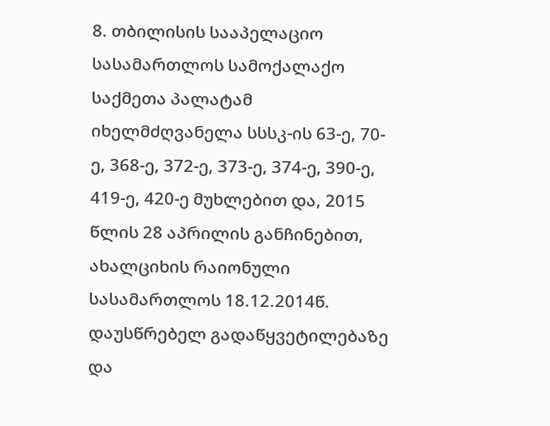8. თბილისის სააპელაციო სასამართლოს სამოქალაქო საქმეთა პალატამ იხელმძღვანელა სსსკ-ის 63-ე, 70-ე, 368-ე, 372-ე, 373-ე, 374-ე, 390-ე, 419-ე, 420-ე მუხლებით და, 2015 წლის 28 აპრილის განჩინებით, ახალციხის რაიონული სასამართლოს 18.12.2014წ. დაუსწრებელ გადაწყვეტილებაზე და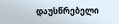დაუსწრებელი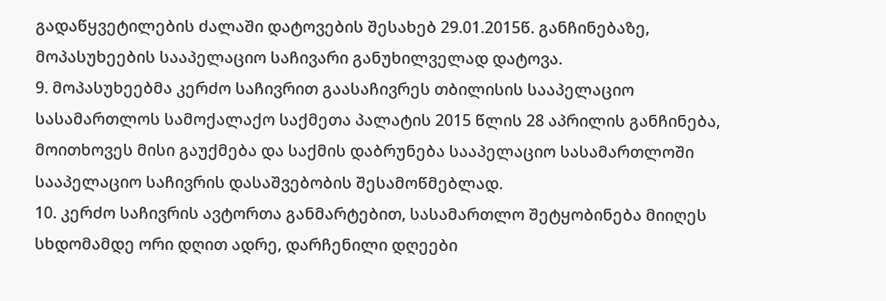გადაწყვეტილების ძალაში დატოვების შესახებ 29.01.2015წ. განჩინებაზე, მოპასუხეების სააპელაციო საჩივარი განუხილველად დატოვა.
9. მოპასუხეებმა კერძო საჩივრით გაასაჩივრეს თბილისის სააპელაციო სასამართლოს სამოქალაქო საქმეთა პალატის 2015 წლის 28 აპრილის განჩინება, მოითხოვეს მისი გაუქმება და საქმის დაბრუნება სააპელაციო სასამართლოში სააპელაციო საჩივრის დასაშვებობის შესამოწმებლად.
10. კერძო საჩივრის ავტორთა განმარტებით, სასამართლო შეტყობინება მიიღეს სხდომამდე ორი დღით ადრე, დარჩენილი დღეები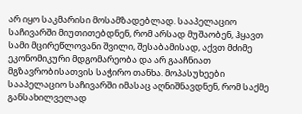არ იყო საკმარისი მოსამზადებლად. სააპელაციო საჩივარში მიუთითებდნენ, რომ არსად მუშაობენ, ჰყავთ სამი მცირეწლოვანი შვილი, შესაბამისად, აქვთ მძიმე ეკონომიკური მდგომარეობა და არ გააჩნიათ მგზავრობისათვის საჭირო თანხა. მოპასუხეები სააპელაციო საჩივარში იმასაც აღნიშნავდნენ, რომ საქმე განსახილველად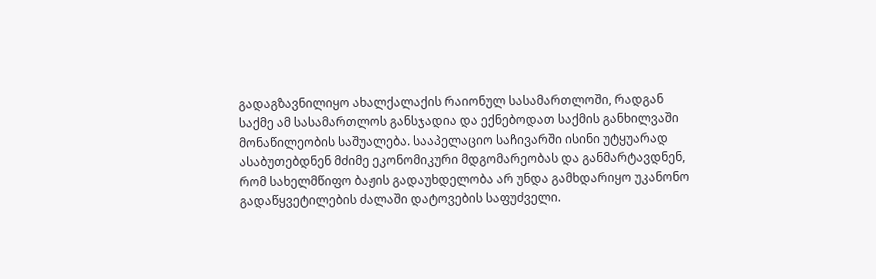გადაგზავნილიყო ახალქალაქის რაიონულ სასამართლოში, რადგან საქმე ამ სასამართლოს განსჯადია და ექნებოდათ საქმის განხილვაში მონაწილეობის საშუალება. სააპელაციო საჩივარში ისინი უტყუარად ასაბუთებდნენ მძიმე ეკონომიკური მდგომარეობას და განმარტავდნენ, რომ სახელმწიფო ბაჟის გადაუხდელობა არ უნდა გამხდარიყო უკანონო გადაწყვეტილების ძალაში დატოვების საფუძველი.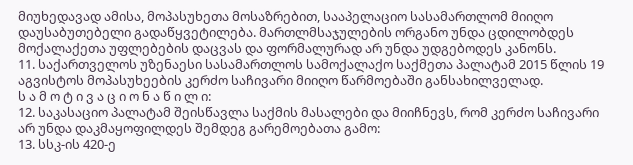მიუხედავად ამისა, მოპასუხეთა მოსაზრებით, სააპელაციო სასამართლომ მიიღო დაუსაბუთებელი გადაწყვეტილება. მართლმსაჯულების ორგანო უნდა ცდილობდეს მოქალაქეთა უფლებების დაცვას და ფორმალურად არ უნდა უდგებოდეს კანონს.
11. საქართველოს უზენაესი სასამართლოს სამოქალაქო საქმეთა პალატამ 2015 წლის 19 აგვისტოს მოპასუხეების კერძო საჩივარი მიიღო წარმოებაში განსახილველად.
ს ა მ ო ტ ი ვ ა ც ი ო ნ ა წ ი ლ ი:
12. საკასაციო პალატამ შეისწავლა საქმის მასალები და მიიჩნევს, რომ კერძო საჩივარი არ უნდა დაკმაყოფილდეს შემდეგ გარემოებათა გამო:
13. სსკ-ის 420-ე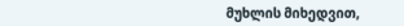მუხლის მიხედვით,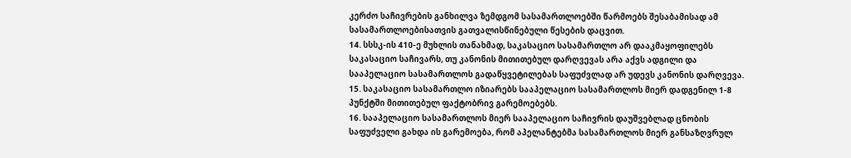კერძო საჩივრების განხილვა ზემდგომ სასამართლოებში წარმოებს შესაბამისად ამ სასამართლოებისათვის გათვალისწინებული წესების დაცვით.
14. სსსკ-ის 410-ე მუხლის თანახმად, საკასაციო სასამართლო არ დააკმაყოფილებს საკასაციო საჩივარს, თუ კანონის მითითებულ დარღვევას არა აქვს ადგილი და სააპელაციო სასამართლოს გადაწყვეტილებას საფუძვლად არ უდევს კანონის დარღვევა.
15. საკასაციო სასამართლო იზიარებს სააპელაციო სასამართლოს მიერ დადგენილ 1-8 პუნქტში მითითებულ ფაქტობრივ გარემოებებს.
16. სააპელაციო სასამართლოს მიერ სააპელაციო საჩივრის დაუშვებლად ცნობის საფუძველი გახდა ის გარემოება, რომ აპელანტებმა სასამართლოს მიერ განსაზღვრულ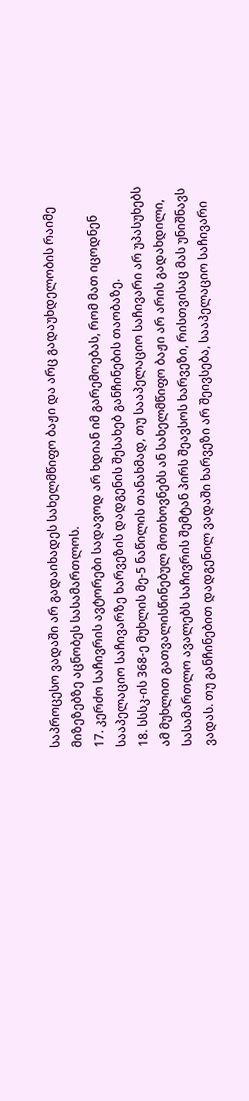საპროცესო ვადაში არ გადაიხადეს სახელმწიფო ბაჟი და არც გადაუხდელობის რაიმე მიზეზებზე აცნობეს სასამართლოს.
17. კერძო საჩივრის ავტორები სადავოდ არ ხდიან იმ გარემოებას, რომ მათ იცოდნენ სააპელაციო საჩივარზე ხარვეზის დადგენის შესახებ განჩინების თაობაზე.
18. სსსკ-ის 368-ე მუხლის მე-5 ნაწილის თანახმად, თუ სააპელაციო საჩივარი არ უპასუხებს ამ მუხლით გათვალისწინებულ მოთხოვნებს ან სახელმწიფო ბაჟი არ არის გადახდილი, სასამართლო ავალებს საჩივრის შემტან პირს შეავსოს ხარვეზი, რისთვისაც მას უნიშნავს ვადას. თუ განჩინებით დადგენილ ვადაში ხარვეზი არ შეივსება, სააპელაციო საჩივარი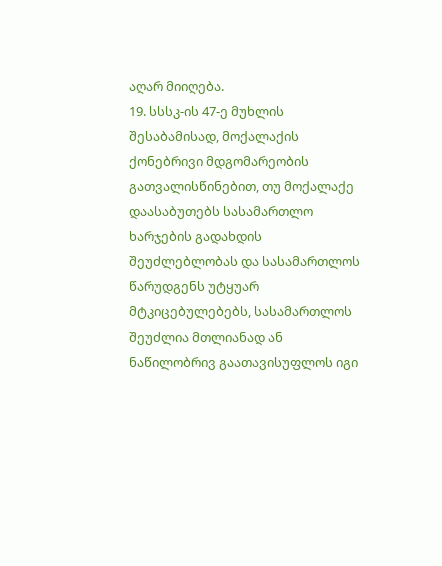აღარ მიიღება.
19. სსსკ-ის 47-ე მუხლის შესაბამისად, მოქალაქის ქონებრივი მდგომარეობის გათვალისწინებით, თუ მოქალაქე დაასაბუთებს სასამართლო ხარჯების გადახდის შეუძლებლობას და სასამართლოს წარუდგენს უტყუარ მტკიცებულებებს, სასამართლოს შეუძლია მთლიანად ან ნაწილობრივ გაათავისუფლოს იგი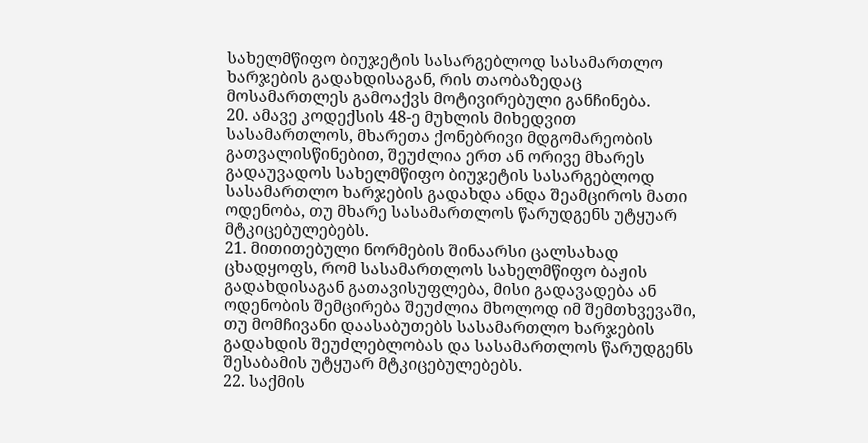სახელმწიფო ბიუჯეტის სასარგებლოდ სასამართლო ხარჯების გადახდისაგან, რის თაობაზედაც მოსამართლეს გამოაქვს მოტივირებული განჩინება.
20. ამავე კოდექსის 48-ე მუხლის მიხედვით სასამართლოს, მხარეთა ქონებრივი მდგომარეობის გათვალისწინებით, შეუძლია ერთ ან ორივე მხარეს გადაუვადოს სახელმწიფო ბიუჯეტის სასარგებლოდ სასამართლო ხარჯების გადახდა ანდა შეამციროს მათი ოდენობა, თუ მხარე სასამართლოს წარუდგენს უტყუარ მტკიცებულებებს.
21. მითითებული ნორმების შინაარსი ცალსახად ცხადყოფს, რომ სასამართლოს სახელმწიფო ბაჟის გადახდისაგან გათავისუფლება, მისი გადავადება ან ოდენობის შემცირება შეუძლია მხოლოდ იმ შემთხვევაში, თუ მომჩივანი დაასაბუთებს სასამართლო ხარჯების გადახდის შეუძლებლობას და სასამართლოს წარუდგენს შესაბამის უტყუარ მტკიცებულებებს.
22. საქმის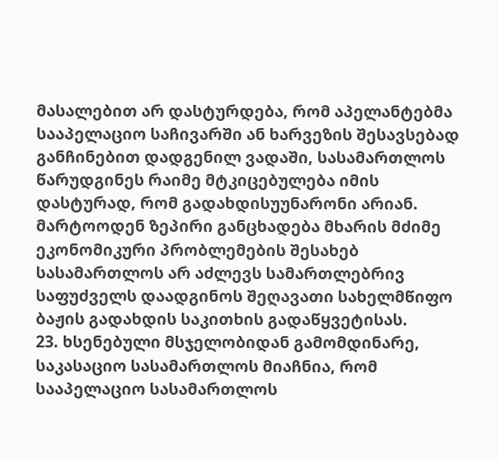მასალებით არ დასტურდება, რომ აპელანტებმა სააპელაციო საჩივარში ან ხარვეზის შესავსებად განჩინებით დადგენილ ვადაში, სასამართლოს წარუდგინეს რაიმე მტკიცებულება იმის დასტურად, რომ გადახდისუუნარონი არიან. მარტოოდენ ზეპირი განცხადება მხარის მძიმე ეკონომიკური პრობლემების შესახებ სასამართლოს არ აძლევს სამართლებრივ საფუძველს დაადგინოს შეღავათი სახელმწიფო ბაჟის გადახდის საკითხის გადაწყვეტისას.
23. ხსენებული მსჯელობიდან გამომდინარე, საკასაციო სასამართლოს მიაჩნია, რომ სააპელაციო სასამართლოს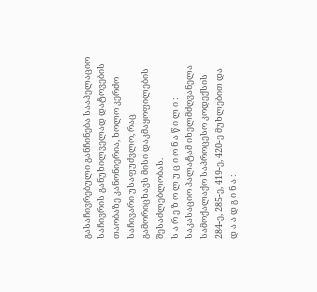გასაჩივრებული განჩინება სააპელაციო საჩივრის განუხილველად დატოვების თაობაზე კანონიერია, ხოლო კერძო საჩივარი უსაფუძვლო, რაც გამორიცხავს მისი დაკმაყოფილების შესაძლებლობას.
ს ა რ ე ზ ო ლ უ ც ი ო ნ ა წ ი ლ ი :
საკასაციო პალატამ იხელმძღვანელა სამოქალაქო საპროცესო კოდექსის 284-ე, 285-ე, 419-ე, 420-ე მუხლებით და
დ ა ა დ გ ი ნ ა :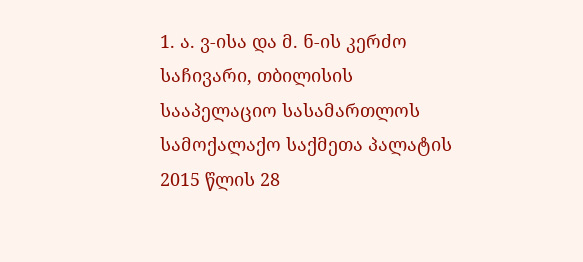1. ა. ვ-ისა და მ. ნ-ის კერძო საჩივარი, თბილისის სააპელაციო სასამართლოს სამოქალაქო საქმეთა პალატის 2015 წლის 28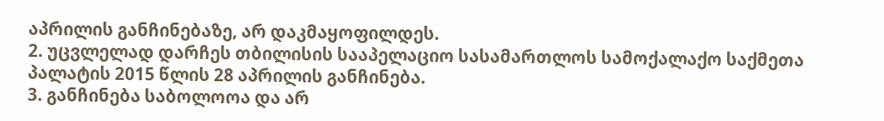აპრილის განჩინებაზე, არ დაკმაყოფილდეს.
2. უცვლელად დარჩეს თბილისის სააპელაციო სასამართლოს სამოქალაქო საქმეთა პალატის 2015 წლის 28 აპრილის განჩინება.
3. განჩინება საბოლოოა და არ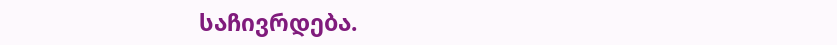საჩივრდება.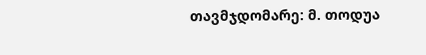თავმჯდომარე: მ. თოდუა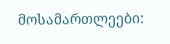მოსამართლეები: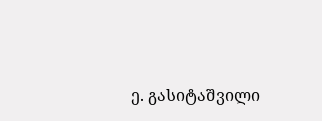ე. გასიტაშვილი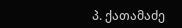პ. ქათამაძე